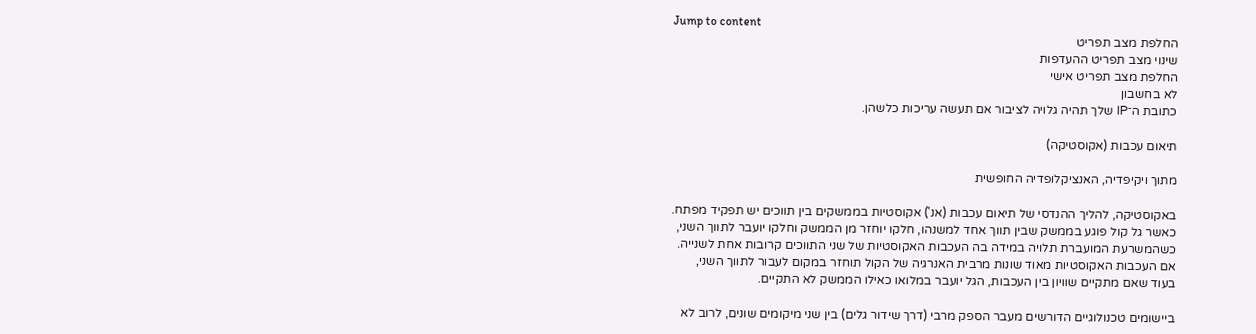Jump to content
החלפת מצב תפריט
שינוי מצב תפריט ההעדפות
החלפת מצב תפריט אישי
לא בחשבון
כתובת ה־IP שלך תהיה גלויה לציבור אם תעשה עריכות כלשהן.

תיאום עכבות (אקוסטיקה)

מתוך ויקיפדיה, האנציקלופדיה החופשית

באקוסטיקה, להליך ההנדסי של תיאום עכבות (אנ') אקוסטיות בממשקים בין תווכים יש תפקיד מפתח. כאשר גל קול פוגע בממשק שבין תווך אחד למשנהו, חלקו יוחזר מן הממשק וחלקו יועבר לתווך השני, כשהמשרעת המועברת תלויה במידה בה העכבות האקוסטיות של שני התווכים קרובות אחת לשנייה. אם העכבות האקוסטיות מאוד שונות מרבית האנרגיה של הקול תוחזר במקום לעבור לתווך השני, בעוד שאם מתקיים שוויון בין העכבות, הגל יועבר במלואו כאילו הממשק לא התקיים.

ביישומים טכנולוגיים הדורשים מעבר הספק מרבי (דרך שידור גלים) בין שני מיקומים שונים, לרוב לא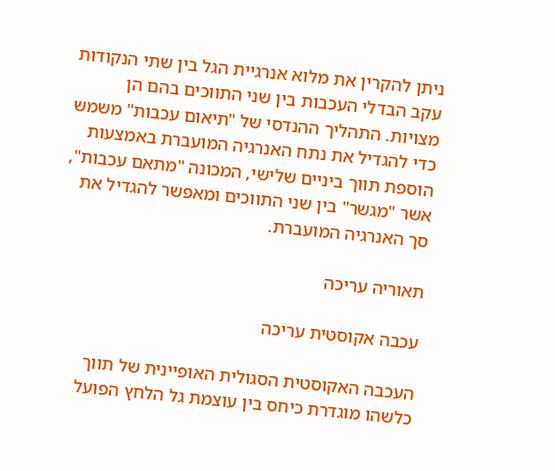ניתן להקרין את מלוא אנרגיית הגל בין שתי הנקודות עקב הבדלי העכבות בין שני התווכים בהם הן מצויות. התהליך ההנדסי של "תיאום עכבות" משמש כדי להגדיל את נתח האנרגיה המועברת באמצעות הוספת תווך ביניים שלישי, המכונה "מתאם עכבות", אשר "מגשר" בין שני התווכים ומאפשר להגדיל את סך האנרגיה המועברת.

תאוריה עריכה

עכבה אקוסטית עריכה

העכבה האקוסטית הסגולית האופיינית של תווך כלשהו מוגדרת כיחס בין עוצמת גל הלחץ הפועל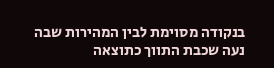בנקודה מסוימת לבין המהירות שבה נעה שכבת התווך כתוצאה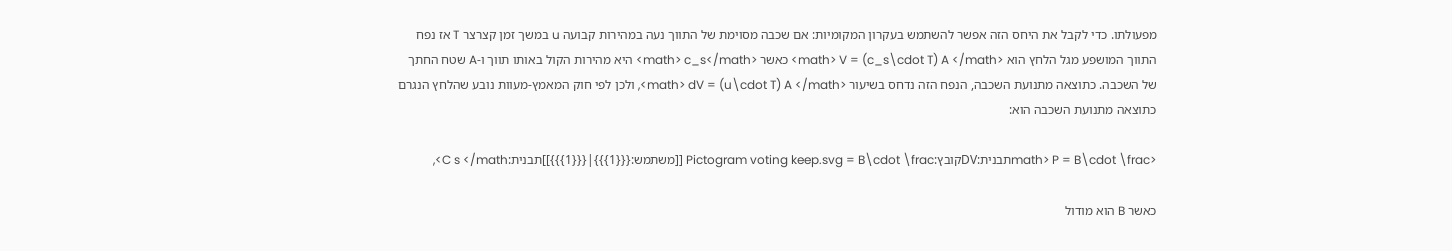מפעולתו. כדי לקבל את היחס הזה אפשר להשתמש בעקרון המקומיות: אם שכבה מסוימת של התווך נעה במהירות קבועה u במשך זמן קצרצר T אז נפח התווך המושפע מגל הלחץ הוא <math> V = (c_s\cdot T) A </math> כאשר <math> c_s</math> היא מהירות הקול באותו תווך ו-A שטח החתך של השכבה. כתוצאה מתנועת השכבה, הנפח הזה נדחס בשיעור <math> dV = (u\cdot T) A </math>, ולכן לפי חוק המאמץ-מעוות נובע שהלחץ הנגרם כתוצאה מתנועת השכבה הוא:

<math> P = B\cdot \fracתבנית:DVקובץ:Pictogram voting keep.svg = B\cdot \frac [[משתמש:{{{1}}}|{{{1}}}]]תבנית:C s </math>,

כאשר B הוא מודול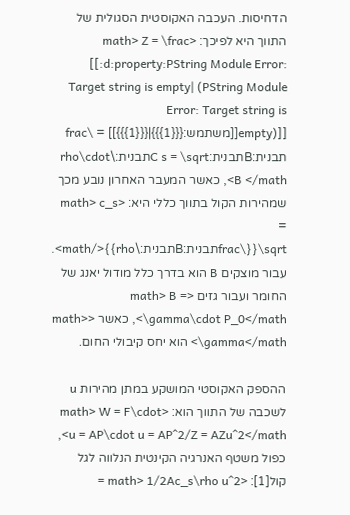הדחיסות. העכבה האקוסטית הסגולית של התווך היא לפיכך: <math> Z = \frac [[:d:property:PString Module Error: Target string is empty| (PString Module Error: Target string is empty)]][[משתמש:{{{1}}}|{{{1}}}]] = \frac תבנית:Bתבנית:C s = \sqrtתבנית:\rho\cdot B </math>, כאשר המעבר האחרון נובע מכך שמהירות הקול בתווך כללי היא: <math> c_s = \sqrt{{\fracתבנית:Bתבנית:\rho}}</math>. עבור מוצקים B הוא בדרך כלל מודול יאנג של החומר ועבור גזים <math> B = \gamma\cdot P_0</math>, כאשר <math> \gamma</math> הוא יחס קיבולי החום.

ההספק האקוסטי המושקע במתן מהירות u לשכבה של התווך הוא: <math> W = F\cdot u = AP\cdot u = AP^2/Z = AZu^2</math>, כפול משטף האנרגיה הקינטית הנלווה לגל קול[1]: <math> 1/2Ac_s\rho u^2 =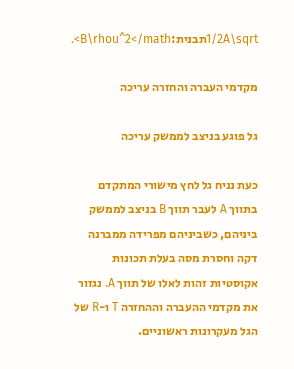1/2A\sqrtתבנית:B\rhou^2</math>.

מקדמי העברה והחזרה עריכה

גל פוגע בניצב לממשק עריכה

כעת נניח גל לחץ מישורי המתקדם בתווך A לעבר תווך B בניצב לממשק ביניהם, כשביניהם מפרידה ממברנה דקה וחסרת מסה בעלת תכונות אקוסטיות זהות לאלו של תווך A. נגזור את מקדמי ההעברה וההחזרה T ו-R של הגל מעקרונות ראשוניים.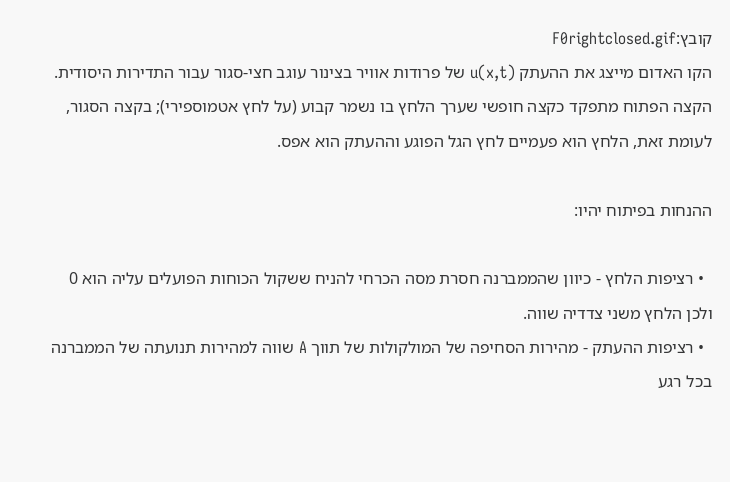קובץ:F0rightclosed.gif
הקו האדום מייצג את ההעתק (u(x,t של פרודות אוויר בצינור עוגב חצי-סגור עבור התדירות היסודית. הקצה הפתוח מתפקד כקצה חופשי שערך הלחץ בו נשמר קבוע (על לחץ אטמוספירי); בקצה הסגור, לעומת זאת, הלחץ הוא פעמיים לחץ הגל הפוגע וההעתק הוא אפס.

ההנחות בפיתוח יהיו:

  • רציפות הלחץ - כיוון שהממברנה חסרת מסה הכרחי להניח ששקול הכוחות הפועלים עליה הוא 0 ולכן הלחץ משני צדדיה שווה.
  • רציפות ההעתק - מהירות הסחיפה של המולקולות של תווך A שווה למהירות תנועתה של הממברנה בכל רגע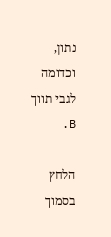נתון, וכדומה לגבי תווך B.

הלחץ בסמוך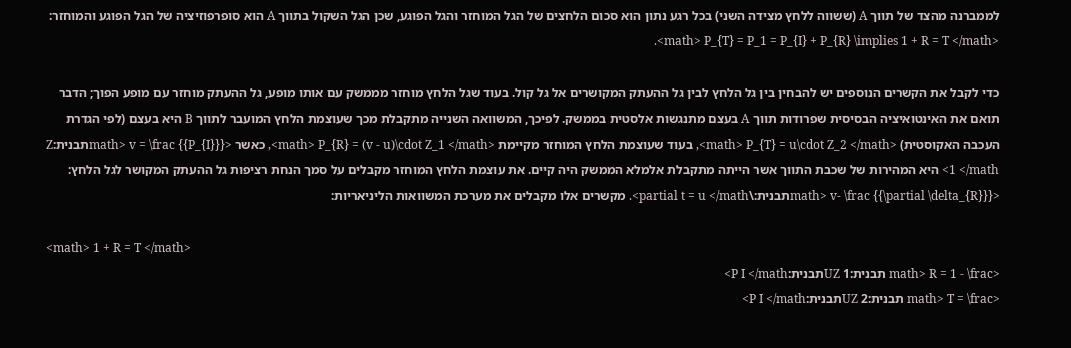לממברנה מהצד של תווך A (ששווה ללחץ מצידה השני) בכל רגע נתון הוא סכום הלחצים של הגל המוחזר והגל הפוגע, שכן הגל השקול בתווך A הוא סופרפוזיציה של הגל הפוגע והמוחזר: <math> P_{T} = P_1 = P_{I} + P_{R} \implies 1 + R = T </math>.

כדי לקבל את הקשרים הנוספים יש להבחין בין גל הלחץ לבין גל ההעתק המקושרים אל גל קול. בעוד שגל הלחץ מוחזר מממשק עם אותו מופע, גל ההעתק מוחזר עם מופע הפוך; הדבר תואם את האינטואיציה הבסיסית שפרודות תווך A בעצם מתנגשות אלסטית בממשק. לפיכך, המשוואה השנייה מתקבלת מכך שעוצמת הלחץ המועבר לתווך B היא בעצם (לפי הגדרת העכבה האקוסטית) <math> P_{T} = u\cdot Z_2 </math>, בעוד שעוצמת הלחץ המוחזר מקיימת <math> P_{R} = (v - u)\cdot Z_1 </math>, כאשר <math> v = \frac {{P_{I}}}תבנית:Z 1 </math> היא המהירות של שכבת התווך אשר הייתה מתקבלת אלמלא הממשק היה קיים. את עוצמת הלחץ המוחזר מקבלים על סמך הנחת רציפות גל ההעתק המקושר לגל הלחץ: <math> v- \frac {{\partial \delta_{R}}}תבנית:\partial t = u </math>. מקשרים אלו מקבלים את מערכת המשוואות הליניאריות:

<math> 1 + R = T </math>
<math> R = 1 - \frac תבנית:UZ 1תבנית:P I </math>
<math> T = \frac תבנית:UZ 2תבנית:P I </math>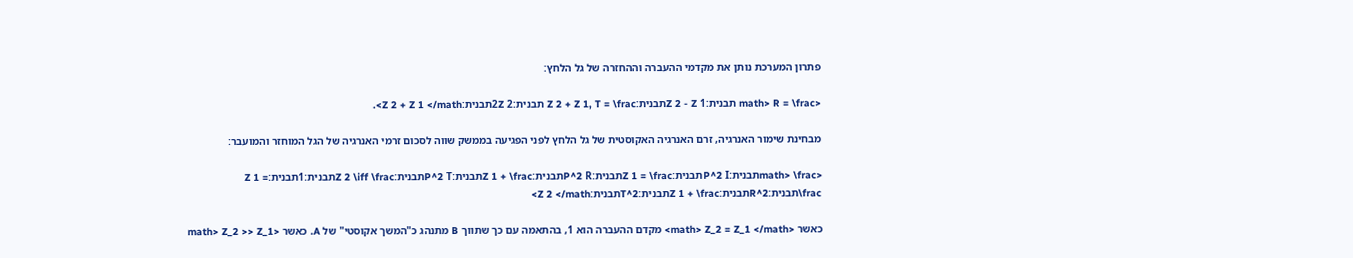פתרון המערכת נותן את מקדמי ההעברה וההחזרה של גל הלחץ:

<math> R = \frac תבנית:Z 2 - Z 1תבנית:Z 2 + Z 1, T = \frac תבנית:2Z 2תבנית:Z 2 + Z 1 </math>.

מבחינת שימור האנרגיה, זרם האנרגיה האקוסטית של גל הלחץ לפני הפגיעה בממשק שווה לסכום זרמי האנרגיה של הגל המוחזר והמועבר:

<math> \fracתבנית:P^2 Iתבנית:Z 1 = \fracתבנית:P^2 Rתבנית:Z 1 + \fracתבנית:P^2 Tתבנית:Z 2 \iff \fracתבנית:1תבנית:Z 1 = \fracתבנית:R^2תבנית:Z 1 + \fracתבנית:T^2תבנית:Z 2 </math>

כאשר <math> Z_2 = Z_1 </math> מקדם ההעברה הוא 1, בהתאמה עם כך שתווך B מתנהג כ"המשך אקוסטי" של A. כאשר <math> Z_2 >> Z_1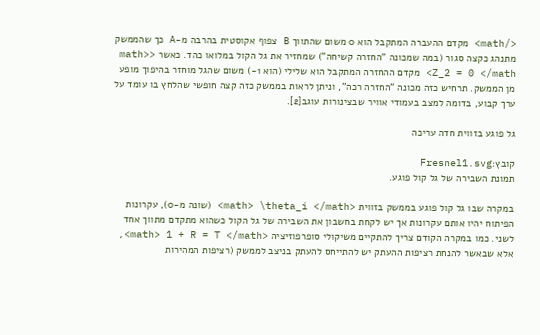</math> מקדם ההעברה המתקבל הוא 0 משום שהתווך B צפוף אקוסטית בהרבה מ-A כך שהממשק מתנהג כקצה סגור (במה שמכונה "החזרה קשיחה") שמחזיר את גל הקול במלואו כהד. כאשר <math> Z_2 = 0 </math> מקדם ההחזרה המתקבל הוא שלילי (הוא 1-) משום שהגל מוחזר בהיפוך מופע מן הממשק. תרחיש כזה מכונה "החזרה רכה", וניתן לראות בממשק כזה קצה חופשי שהלחץ בו עומד על ערך קבוע, בדומה למצב בעמודי אוויר שבצינורות עוגב[2].

גל פוגע בזווית חדה עריכה

קובץ:Fresnel1.svg
תמונת השבירה של גל קול פוגע.

במקרה שבו גל קול פוגע בממשק בזווית <math> \theta_i </math> (שונה מ-0), עקרונות הפיתוח יהיו אותם עקרונות אך יש לקחת בחשבון את השבירה של גל הקול כשהוא מתקדם מתווך אחד לשני. כמו במקרה הקודם צריך להתקיים משיקולי סופרפוזיציה <math> 1 + R = T </math>, אלא שבאשר להנחת רציפות ההעתק יש להתייחס להעתק בניצב לממשק (רציפות המהירות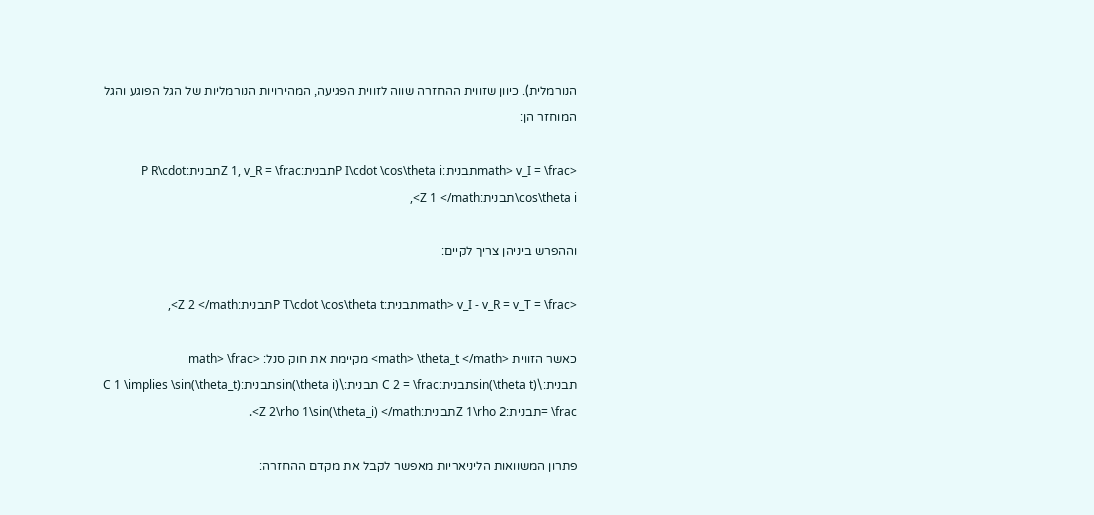הנורמלית). כיוון שזווית ההחזרה שווה לזווית הפגיעה, המהירויות הנורמליות של הגל הפוגע והגל המוחזר הן:

<math> v_I = \fracתבנית:P I\cdot \cos\theta iתבנית:Z 1, v_R = \fracתבנית:P R\cdot \cos\theta iתבנית:Z 1 </math>,

וההפרש ביניהן צריך לקיים:

<math> v_I - v_R = v_T = \fracתבנית:P T\cdot \cos\theta tתבנית:Z 2 </math>,

כאשר הזווית <math> \theta_t </math> מקיימת את חוק סנל: <math> \frac תבנית:\sin(\theta t)תבנית:C 2 = \frac תבנית:\sin(\theta i)תבנית:C 1 \implies \sin(\theta_t) = \fracתבנית:Z 1\rho 2תבנית:Z 2\rho 1\sin(\theta_i) </math>.

פתרון המשוואות הליניאריות מאפשר לקבל את מקדם ההחזרה: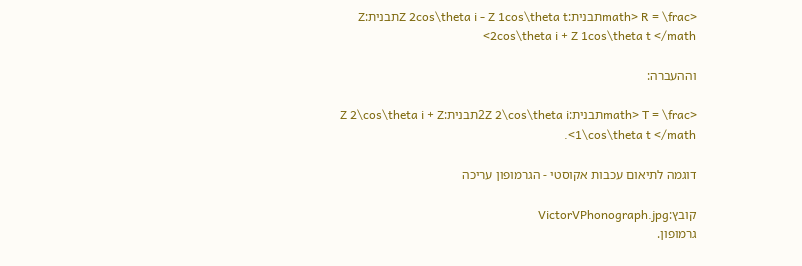<math> R = \fracתבנית:Z 2cos\theta i - Z 1cos\theta tתבנית:Z 2cos\theta i + Z 1cos\theta t </math>

וההעברה:

<math> T = \fracתבנית:2Z 2\cos\theta iתבנית:Z 2\cos\theta i + Z 1\cos\theta t </math>.

דוגמה לתיאום עכבות אקוסטי - הגרמופון עריכה

קובץ:VictorVPhonograph.jpg
גרמופון.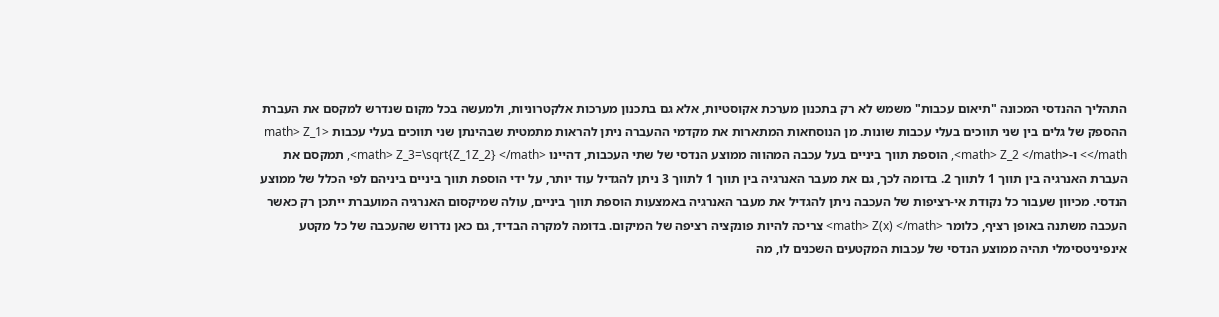התהליך ההנדסי המכונה "תיאום עכבות" משמש לא רק בתכנון מערכת אקוסטיות, אלא גם בתכנון מערכות אלקטרוניות, ולמעשה בכל מקום שנדרש למקסם את העברת ההספק של גלים בין שני תווכים בעלי עכבות שונות. מן הנוסחאות המתארות את מקדמי ההעברה ניתן להראות מתמטית שבהינתן שני תווכים בעלי עכבות <math> Z_1 </math> ו-<math> Z_2 </math>, הוספת תווך ביניים בעל עכבה המהווה ממוצע הנדסי של שתי העכבות, דהיינו <math> Z_3=\sqrt{Z_1Z_2} </math>, תמקסם את העברת האנרגיה בין תווך 1 לתווך 2. בדומה לכך, גם את מעבר האנרגיה בין תווך 1 לתווך 3 ניתן להגדיל עוד יותר, על ידי הוספת תווך ביניים ביניהם לפי הכלל של ממוצע הנדסי. מכיוון שעבור כל נקודת אי-רציפות של העכבה ניתן להגדיל את מעבר האנרגיה באמצעות הוספת תווך ביניים, עולה שמיקסום האנרגיה המועברת ייתכן רק כאשר העכבה משתנה באופן רציף, כלומר <math> Z(x) </math> צריכה להיות פונקציה רציפה של המיקום. בדומה למקרה הבדיד, גם כאן נדרוש שהעכבה של כל מקטע אינפיניטסימלי תהיה ממוצע הנדסי של עכבות המקטעים השכנים לו, מה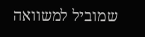שמוביל למשוואה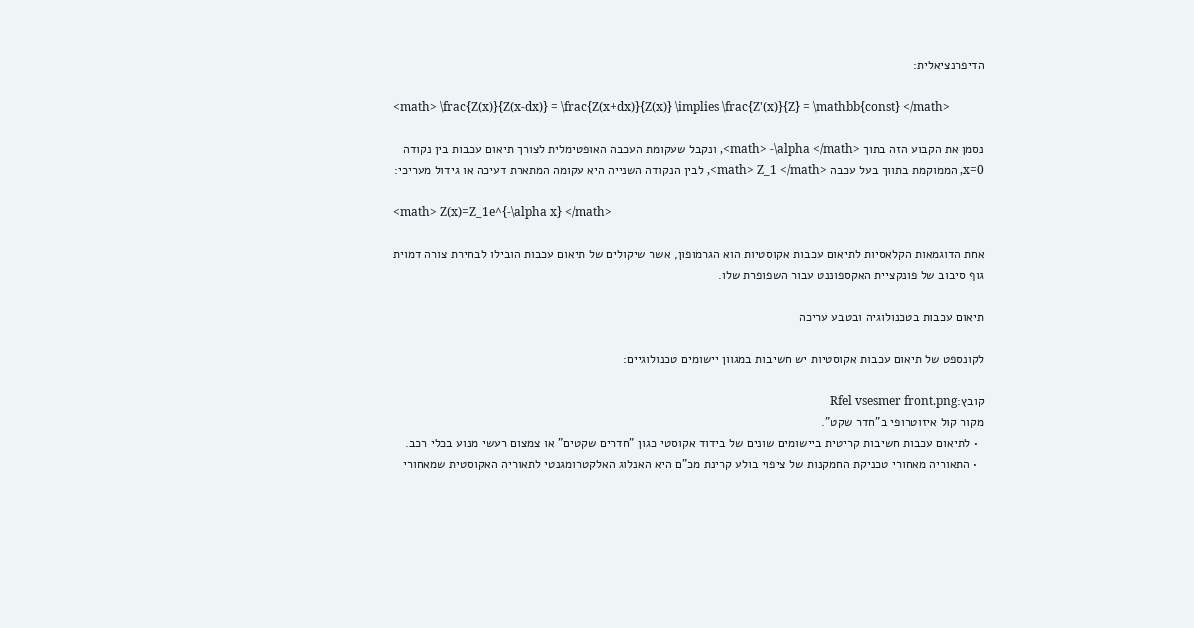הדיפרנציאלית:

<math> \frac{Z(x)}{Z(x-dx)} = \frac{Z(x+dx)}{Z(x)} \implies \frac{Z'(x)}{Z} = \mathbb{const} </math>

נסמן את הקבוע הזה בתוך <math> -\alpha </math>, ונקבל שעקומת העכבה האופטימלית לצורך תיאום עכבות בין נקודה x=0, הממוקמת בתווך בעל עכבה <math> Z_1 </math>, לבין הנקודה השנייה היא עקומה המתארת דעיכה או גידול מעריכי:

<math> Z(x)=Z_1e^{-\alpha x} </math>

אחת הדוגמאות הקלאסיות לתיאום עכבות אקוסטיות הוא הגרמופון, אשר שיקולים של תיאום עכבות הובילו לבחירת צורה דמוית גוף סיבוב של פונקציית האקספוננט עבור השפופרת שלו.

תיאום עכבות בטכנולוגיה ובטבע עריכה

לקונספט של תיאום עכבות אקוסטיות יש חשיבות במגוון יישומים טכנולוגיים:

קובץ:Rfel vsesmer front.png
מקור קול איזוטרופי ב"חדר שקט".
  • לתיאום עכבות חשיבות קריטית ביישומים שונים של בידוד אקוסטי כגון "חדרים שקטים" או צמצום רעשי מנוע בכלי רכב.
  • התאוריה מאחורי טכניקת החמקנות של ציפוי בולע קרינת מכ"ם היא האנלוג האלקטרומגנטי לתאוריה האקוסטית שמאחורי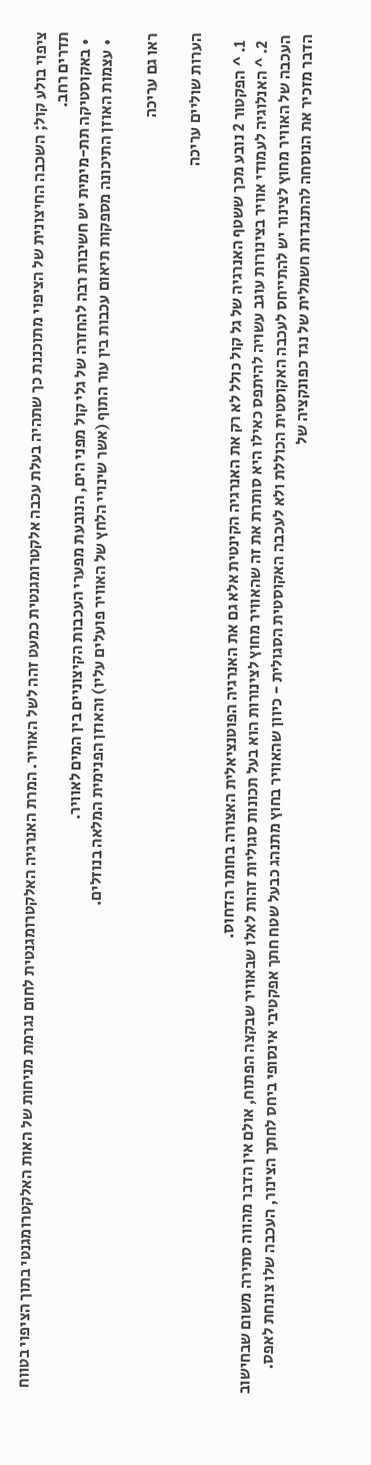ציפוי בולע קול; השכבה החיצונית של הציפוי מתוכננת כך שתהיה בעלת עכבה אלקטרומגנטית כמעט זהה לשל האוויר. המרת האנרגיה האלקטרומגנטית לחום נגרמת מניחות של האות האלקטרומגנטי בתוך הציפוי בטווח תדרים רחב.
  • באקוסטיקה תת-מימית יש חשיבות רבה להחזרה של גלי קול מפני הים, הנובעת מפערי העכבות הקיצוניים בין המים לאוויר.
  • עצמות האוזן התיכונה מספקות תיאום עכבות בין עור התוף (אשר שינויי הלחץ של האוויר פועלים עליו) והאוזן הפנימית המלאה בנוזלים.

ראו גם עריכה

הערות שוליים עריכה

  1. ^ הפקטור 2 נובע מכך ששטף האנרגיה של גל קול כולל לא רק את האנרגיה הקינטית אלא גם את האנרגיה הפוטנציאלית האצורה בחומר הדחוס.
  2. ^ האנלוגיה לעמודי אוויר בצינורות עוגב עשויה להיתפס כאילו היא סותרת את זה שהאוויר מחוץ לצינורות הוא בעל תכונות סגוליות זהות לאלו שבאוויר שבקצה הפתוח, אולם אין הדבר מהווה סתירה משום שבחישוב העכבה של האוויר מחוץ לצינור יש להתייחס לעכבה האקוסטית הכוללת ולא לעכבה האקוסטית הסגולית - כיוון שהאוויר בחוץ מתנהג כבעל שטח חתך אפקטיבי אינסופי ביחס לחתך הצינור, העכבה שלו צונחת לאפס. הדבר מזכיר את הנוסחה להתנגדות חשמלית של נגד כפונקציה של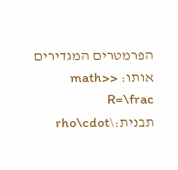הפרמטרים המגדירים אותו: <math> R=\frac תבנית:\rho\cdot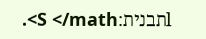lתבנית:S </math>.